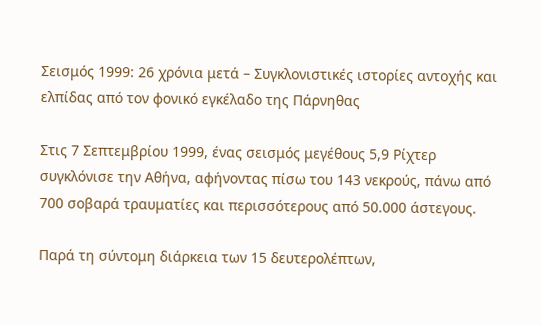Σεισμός 1999: 26 χρόνια μετά – Συγκλονιστικές ιστορίες αντοχής και ελπίδας από τον φονικό εγκέλαδο της Πάρνηθας

Στις 7 Σεπτεμβρίου 1999, ένας σεισμός μεγέθους 5,9 Ρίχτερ συγκλόνισε την Αθήνα, αφήνοντας πίσω του 143 νεκρούς, πάνω από 700 σοβαρά τραυματίες και περισσότερους από 50.000 άστεγους.

Παρά τη σύντομη διάρκεια των 15 δευτερολέπτων,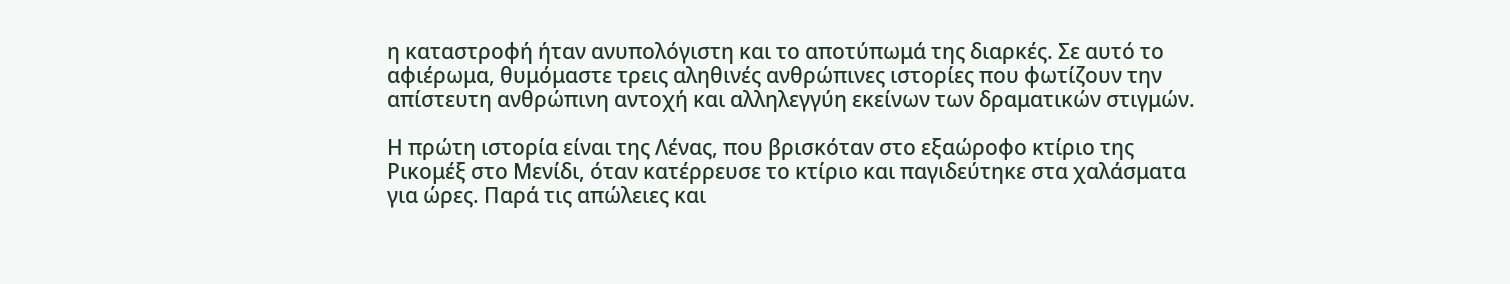η καταστροφή ήταν ανυπολόγιστη και το αποτύπωμά της διαρκές. Σε αυτό το αφιέρωμα, θυμόμαστε τρεις αληθινές ανθρώπινες ιστορίες που φωτίζουν την απίστευτη ανθρώπινη αντοχή και αλληλεγγύη εκείνων των δραματικών στιγμών.

Η πρώτη ιστορία είναι της Λένας, που βρισκόταν στο εξαώροφο κτίριο της Ρικομέξ στο Μενίδι, όταν κατέρρευσε το κτίριο και παγιδεύτηκε στα χαλάσματα για ώρες. Παρά τις απώλειες και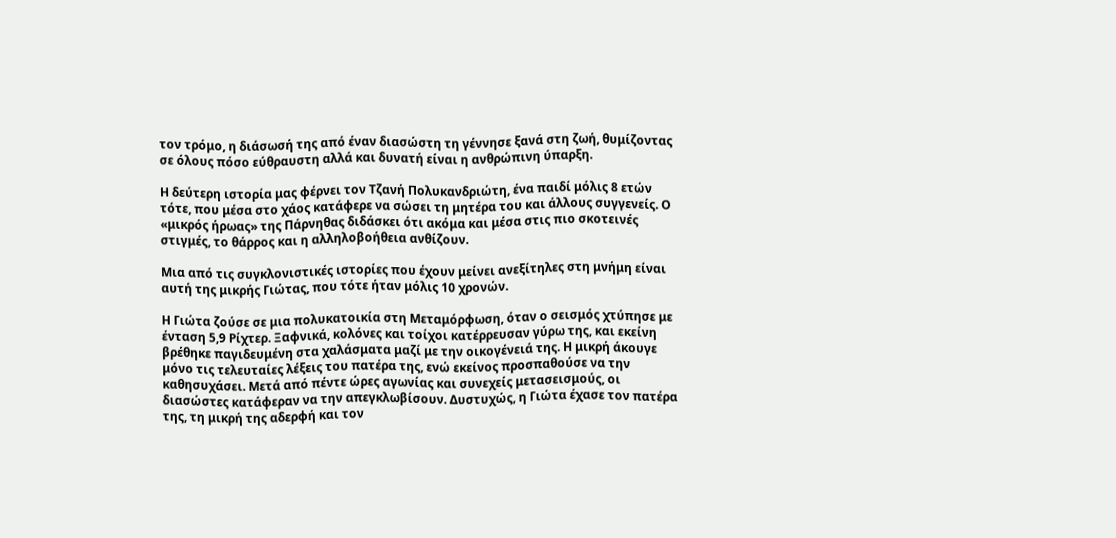τον τρόμο, η διάσωσή της από έναν διασώστη τη γέννησε ξανά στη ζωή, θυμίζοντας σε όλους πόσο εύθραυστη αλλά και δυνατή είναι η ανθρώπινη ύπαρξη.

Η δεύτερη ιστορία μας φέρνει τον Τζανή Πολυκανδριώτη, ένα παιδί μόλις 8 ετών τότε, που μέσα στο χάος κατάφερε να σώσει τη μητέρα του και άλλους συγγενείς. Ο «μικρός ήρωας» της Πάρνηθας διδάσκει ότι ακόμα και μέσα στις πιο σκοτεινές στιγμές, το θάρρος και η αλληλοβοήθεια ανθίζουν.

Μια από τις συγκλονιστικές ιστορίες που έχουν μείνει ανεξίτηλες στη μνήμη είναι αυτή της μικρής Γιώτας, που τότε ήταν μόλις 10 χρονών.

Η Γιώτα ζούσε σε μια πολυκατοικία στη Μεταμόρφωση, όταν ο σεισμός χτύπησε με ένταση 5,9 Ρίχτερ. Ξαφνικά, κολόνες και τοίχοι κατέρρευσαν γύρω της, και εκείνη βρέθηκε παγιδευμένη στα χαλάσματα μαζί με την οικογένειά της. Η μικρή άκουγε μόνο τις τελευταίες λέξεις του πατέρα της, ενώ εκείνος προσπαθούσε να την καθησυχάσει. Μετά από πέντε ώρες αγωνίας και συνεχείς μετασεισμούς, οι διασώστες κατάφεραν να την απεγκλωβίσουν. Δυστυχώς, η Γιώτα έχασε τον πατέρα της, τη μικρή της αδερφή και τον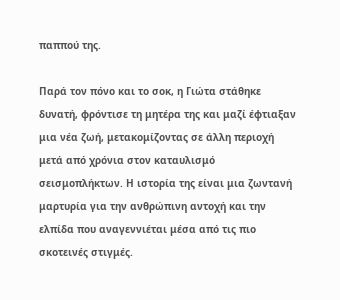παππού της.

Παρά τον πόνο και το σοκ, η Γιώτα στάθηκε δυνατή, φρόντισε τη μητέρα της και μαζί έφτιαξαν μια νέα ζωή, μετακομίζοντας σε άλλη περιοχή μετά από χρόνια στον καταυλισμό σεισμοπλήκτων. Η ιστορία της είναι μια ζωντανή μαρτυρία για την ανθρώπινη αντοχή και την ελπίδα που αναγεννιέται μέσα από τις πιο σκοτεινές στιγμές.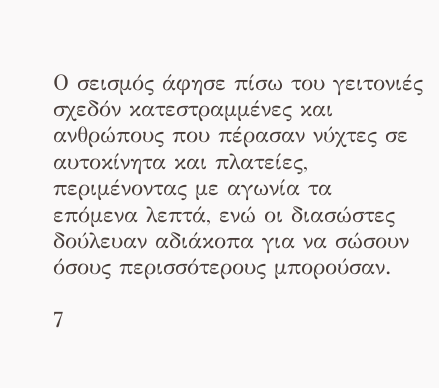Ο σεισμός άφησε πίσω του γειτονιές σχεδόν κατεστραμμένες και ανθρώπους που πέρασαν νύχτες σε αυτοκίνητα και πλατείες, περιμένοντας με αγωνία τα επόμενα λεπτά, ενώ οι διασώστες δούλευαν αδιάκοπα για να σώσουν όσους περισσότερους μπορούσαν.

7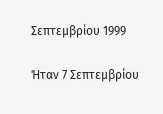Σεπτεμβρίου 1999

Ήταν 7 Σεπτεμβρίου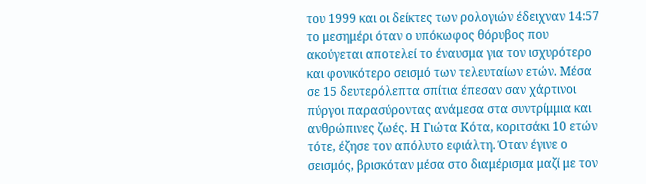του 1999 και οι δείκτες των ρολογιών έδειχναν 14:57 το μεσημέρι όταν ο υπόκωφος θόρυβος που ακούγεται αποτελεί το έναυσμα για τον ισχυρότερο και φονικότερο σεισμό των τελευταίων ετών. Μέσα σε 15 δευτερόλεπτα σπίτια έπεσαν σαν χάρτινοι πύργοι παρασύροντας ανάμεσα στα συντρίμμια και ανθρώπινες ζωές. Η Γιώτα Κότα, κοριτσάκι 10 ετών τότε, έζησε τον απόλυτο εφιάλτη. Όταν έγινε ο σεισμός, βρισκόταν μέσα στο διαμέρισμα μαζί με τον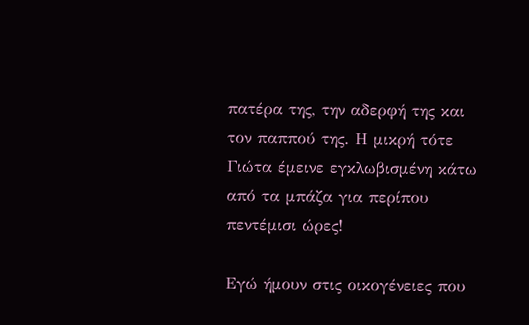πατέρα της, την αδερφή της και τον παππού της. Η μικρή τότε Γιώτα έμεινε εγκλωβισμένη κάτω από τα μπάζα για περίπου πεντέμισι ώρες!

Εγώ ήμουν στις οικογένειες που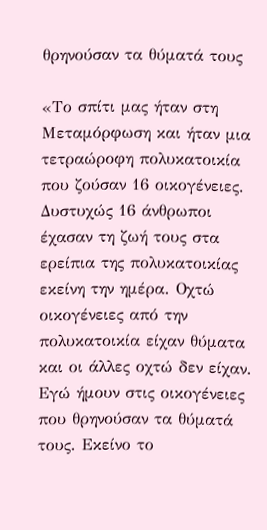θρηνούσαν τα θύματά τους

«Το σπίτι μας ήταν στη Μεταμόρφωση και ήταν μια τετραώροφη πολυκατοικία που ζούσαν 16 οικογένειες. Δυστυχώς 16 άνθρωποι έχασαν τη ζωή τους στα ερείπια της πολυκατοικίας εκείνη την ημέρα. Οχτώ οικογένειες από την πολυκατοικία είχαν θύματα και οι άλλες οχτώ δεν είχαν. Εγώ ήμουν στις οικογένειες που θρηνούσαν τα θύματά τους. Εκείνο το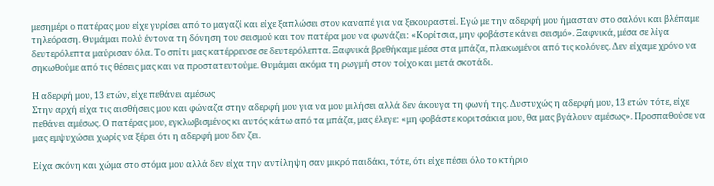μεσημέρι ο πατέρας μου είχε γυρίσει από το μαγαζί και είχε ξαπλώσει στον καναπέ για να ξεκουραστεί. Εγώ με την αδερφή μου ήμασταν στο σαλόνι και βλέπαμε τηλεόραση. Θυμάμαι πολύ έντονα τη δόνηση του σεισμού και τον πατέρα μου να φωνάζει: «Κορίτσια, μην φοβάστε κάνει σεισμό». Ξαφνικά, μέσα σε λίγα δευτερόλεπτα μαύρισαν όλα. Το σπίτι μας κατέρρευσε σε δευτερόλεπτα. Ξαφνικά βρεθήκαμε μέσα στα μπάζα, πλακωμένοι από τις κολόνες. Δεν είχαμε χρόνο να σηκωθούμε από τις θέσεις μας και να προστατευτούμε. Θυμάμαι ακόμα τη ρωγμή στον τοίχο και μετά σκοτάδι.

Η αδερφή μου, 13 ετών, είχε πεθάνει αμέσως
Στην αρχή είχα τις αισθήσεις μου και φώναζα στην αδερφή μου για να μου μιλήσει αλλά δεν άκουγα τη φωνή της. Δυστυχώς η αδερφή μου, 13 ετών τότε, είχε πεθάνει αμέσως. Ο πατέρας μου, εγκλωβισμένος κι αυτός κάτω από τα μπάζα, μας έλεγε: «μη φοβάστε κοριτσάκια μου, θα μας βγάλουν αμέσως». Προσπαθούσε να μας εμψυχώσει χωρίς να ξέρει ότι η αδερφή μου δεν ζει.

Είχα σκόνη και χώμα στο στόμα μου αλλά δεν είχα την αντίληψη σαν μικρό παιδάκι, τότε, ότι είχε πέσει όλο το κτήριο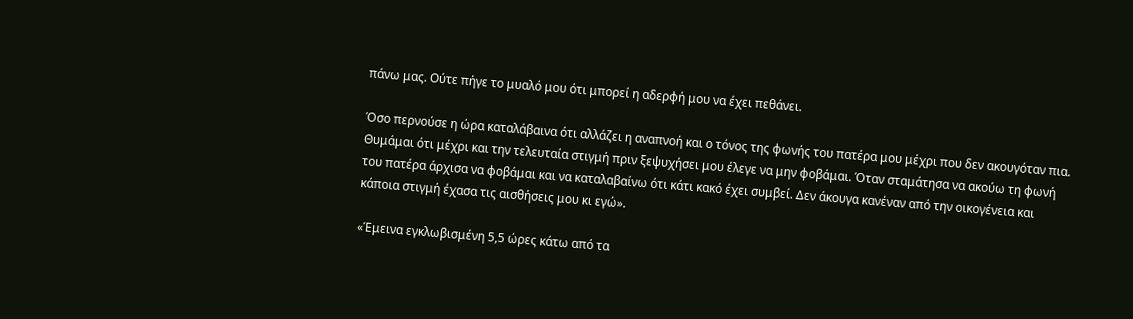πάνω μας. Ούτε πήγε το μυαλό μου ότι μπορεί η αδερφή μου να έχει πεθάνει.

Όσο περνούσε η ώρα καταλάβαινα ότι αλλάζει η αναπνοή και ο τόνος της φωνής του πατέρα μου μέχρι που δεν ακουγόταν πια. Θυμάμαι ότι μέχρι και την τελευταία στιγμή πριν ξεψυχήσει μου έλεγε να μην φοβάμαι. Όταν σταμάτησα να ακούω τη φωνή του πατέρα άρχισα να φοβάμαι και να καταλαβαίνω ότι κάτι κακό έχει συμβεί. Δεν άκουγα κανέναν από την οικογένεια και κάποια στιγμή έχασα τις αισθήσεις μου κι εγώ».

«Έμεινα εγκλωβισμένη 5,5 ώρες κάτω από τα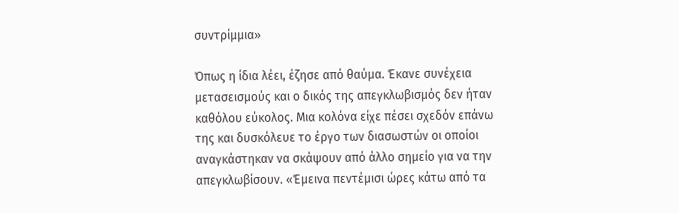συντρίμμια»

Όπως η ίδια λέει, έζησε από θαύμα. Έκανε συνέχεια μετασεισμούς και ο δικός της απεγκλωβισμός δεν ήταν καθόλου εύκολος. Μια κολόνα είχε πέσει σχεδόν επάνω της και δυσκόλευε το έργο των διασωστών οι οποίοι αναγκάστηκαν να σκάψουν από άλλο σημείο για να την απεγκλωβίσουν. «Έμεινα πεντέμισι ώρες κάτω από τα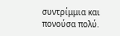συντρίμμια και πονούσα πολύ.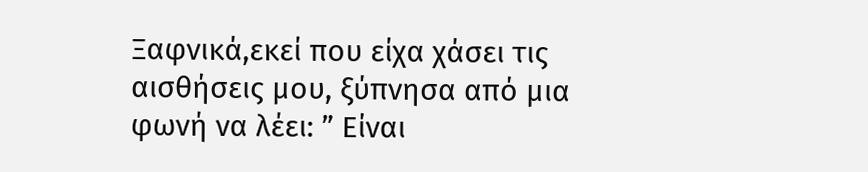Ξαφνικά,εκεί που είχα χάσει τις αισθήσεις μου, ξύπνησα από μια φωνή να λέει: ” Είναι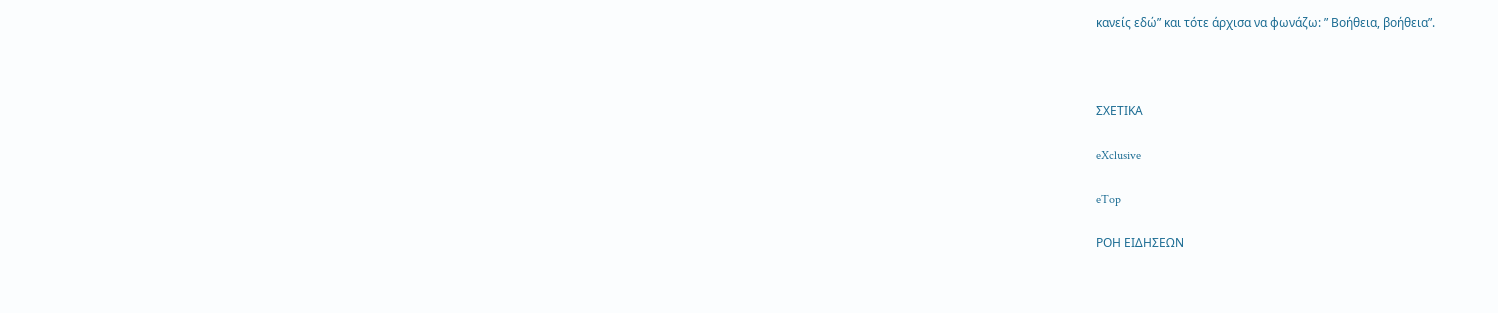κανείς εδώ” και τότε άρχισα να φωνάζω: ” Βοήθεια, βοήθεια”.



ΣΧΕΤΙΚΑ

eXclusive

eTop

ΡΟΗ ΕΙΔΗΣΕΩΝ